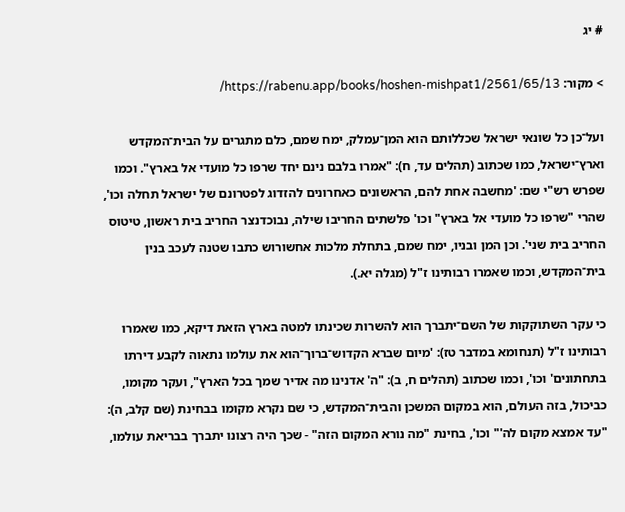# יג

> מקור: https://rabenu.app/books/hoshen-mishpat1/2561/65/13/

ועל־כן כל שונאי ישראל שכללותם הוא המן־עמלק, ימח שמם, כלם מתגרים על הבית־המקדש וארץ־ישראל, כמו שכתוב (תהלים עד, ח): "אמרו בלבם נינם יחד שרפו כל מועדי אל בארץ". וכמו שפרש רש"י שם: 'מחשבה אחת להם, הראשונים כאחרונים להזדוג לפטרונם של ישראל תחלה וכו', שהרי "שרפו כל מועדי אל בארץ" וכו' פלשתים החריבו שילה, נבוכדנצר החריב בית ראשון, טיטוס החריב בית שני'. וכן המן ובניו, ימח שמם, בתחלת מלכות אחשורוש כתבו שטנה לעכב בנין בית־המקדש, וכמו שאמרו רבותינו ז"ל (מגלה יא.).

כי עקר השתוקקות של השם־יתברך הוא להשרות שכינתו למטה בארץ הזאת דיקא, כמו שאמרו רבותינו ז"ל (תנחומא במדבר טז): 'מיום שברא הקדוש־ברוך־הוא את עולמו נתאוה לקבע דירתו בתחתונים' וכו', וכמו שכתוב (תהלים ח, ב): "ה' אדנינו מה אדיר שמך בכל הארץ", ועקר מקומו, כביכול, בזה העולם, הוא במקום המשכן והבית־המקדש, כי שם נקרא מקומו בבחינת (שם קלב, ה): "עד אמצא מקום לה'" וכו', בחינת "מה נורא המקום הזה" - שכך היה רצונו יתברך בבריאת עולמו,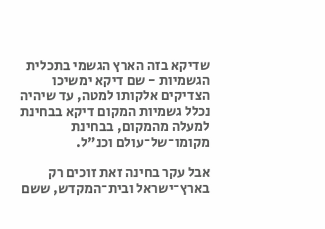שדיקא בזה הארץ הגשמי בתכלית הגשמיות - שם דיקא ימשיכו הצדיקים אלקותו למטה, עד שיהיה נכלל גשמיות המקום דיקא בבחינת למעלה מהמקום, בבחינת מקומו־של־עולם וכנ"ל.

אבל עקר בחינה זאת זוכים רק בארץ־ישראל ובית־המקדש, ששם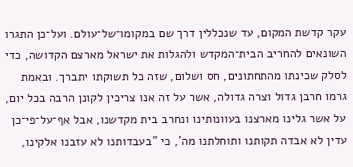עקר קדשת המקום, עד שנכללין דרך שם במקומו־של־עולם. ועל־כן התגרו השונאים להחריב הבית־המקדש ולהגלות את ישראל מארצם הקדושה, כדי לסלק שכינתו מהתחתונים, חס ושלום, שזה כל תשוקתו יתברך. ובאמת גרמו חרבן גדול וצרה גדולה, אשר על זה אנו צריכין לקונן הרבה בכל יום, על אשר גלינו מארצנו בעוונותינו ונחרב בית מקדשנו, אבל אף־על־פי־כן עדין לא אבדה תקותנו ותוחלתנו מה', כי "בעבדותנו לא עזבנו אלקינו,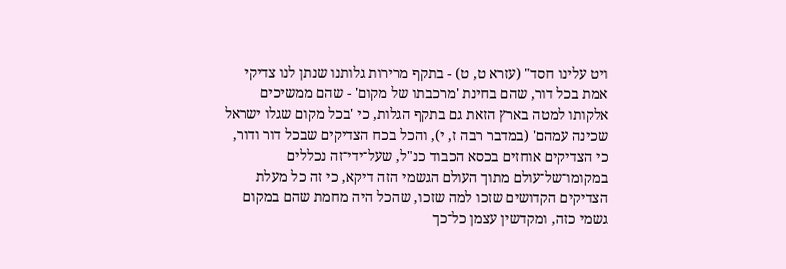ויט עלינו חסד" (עזרא ט, ט) - בתקף מרירות גלותנו שנתן לנו צדיקי אמת בכל דור, שהם בחינת 'מרכבתו של מקום' - שהם ממשיכים אלקותו למטה בארץ הזאת גם בתקף הגלות, כי 'בכל מקום שגלו ישראל שכינה עמהם' (במדבר רבה ז, י), והכל בכח הצדיקים שבכל דור ודור, כי הצדיקים אוחזים בכסא הכבוד כנ"ל, שעל־ידי־זה נכללים במקומו־של־עולם מתוך העולם הגשמי הזה דיקא, כי זה כל מעלת הצדיקים הקדושים שזכו למה שזכו, שהכל היה מחמת שהם במקום גשמי כזה, ומקדשין עצמן כל־כך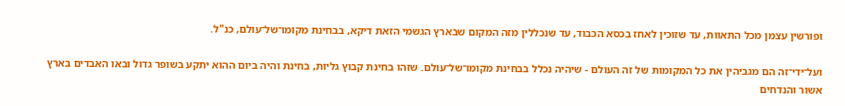ופורשין עצמן מכל התאוות, עד שזוכין לאחז בכסא הכבוד, עד שנכללין מזה המקום שבארץ הגשמי הזאת דיקא, בבחינת מקומו־של־עולם, כנ"ל.

ועל־ידי־זה הם מגביהין את כל המקומות של זה העולם - שיהיה נכלל בבחינת מקומו־של־עולם. שזהו בחינת קבוץ גליות, בחינת והיה ביום ההוא יתקע בשופר גדול ובאו האבדים בארץ אשור והנדחים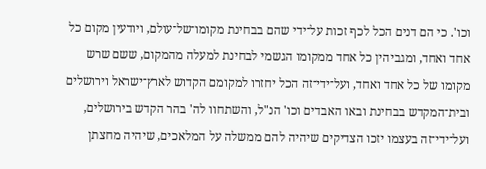וכו'. כי הם דנים הכל לכף זכות על־ידי שהם בבחינת מקומו־של־עולם, ויודעין מקום כל אחד ואחד, ומגביהין כל אחד ממקומו הגשמי לבחינת למעלה מהמקום, ששם שרש מקומו של כל אחד ואחד, ועל־ידי־זה הכל יחזרו למקומם הקדוש לארץ־ישראל וירושלים ובית־המקדש בבחינת ובאו האבדים וכו' הנ"ל, והשתחוו לה' בהר הקדש בירושלים, ועל־ידי־זה בעצמו יזכו הצדיקים שיהיה להם ממשלה על המלאכים, שיהיה מחצתן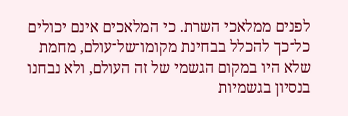לפנים ממלאכי השרת. כי המלאכים אינם יכולים כל־כך להכלל בבחינת מקומו־של־עולם, מחמת שלא היו במקום הגשמי של זה העולם, ולא נבחנו בנסיון בגשמיות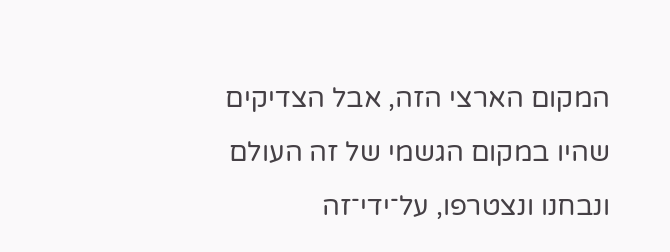המקום הארצי הזה, אבל הצדיקים שהיו במקום הגשמי של זה העולם ונבחנו ונצטרפו, על־ידי־זה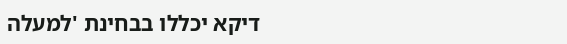דיקא יכללו בבחינת 'למעלה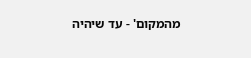מהמקום' - עד שיהיה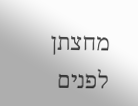מחצתן לפנים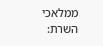ממלאכי השרת: